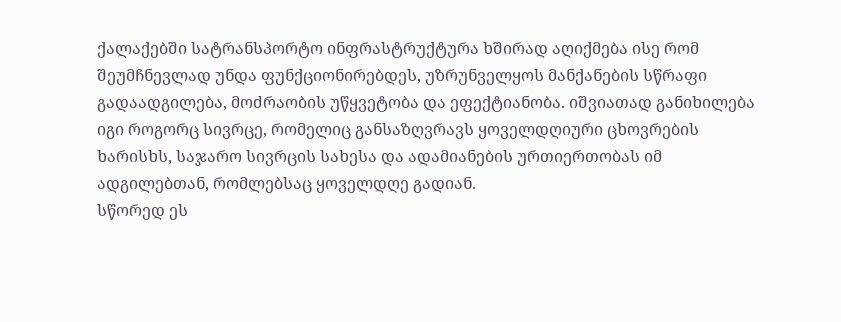ქალაქებში სატრანსპორტო ინფრასტრუქტურა ხშირად აღიქმება ისე რომ შეუმჩნევლად უნდა ფუნქციონირებდეს, უზრუნველყოს მანქანების სწრაფი გადაადგილება, მოძრაობის უწყვეტობა და ეფექტიანობა. იშვიათად განიხილება იგი როგორც სივრცე, რომელიც განსაზღვრავს ყოველდღიური ცხოვრების ხარისხს, საჯარო სივრცის სახესა და ადამიანების ურთიერთობას იმ ადგილებთან, რომლებსაც ყოველდღე გადიან.
სწორედ ეს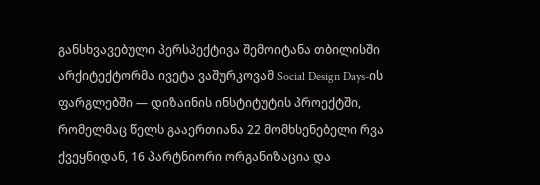განსხვავებული პერსპექტივა შემოიტანა თბილისში არქიტექტორმა ივეტა ვაშურკოვამ Social Design Days-ის ფარგლებში — დიზაინის ინსტიტუტის პროექტში, რომელმაც წელს გააერთიანა 22 მომხსენებელი რვა ქვეყნიდან, 16 პარტნიორი ორგანიზაცია და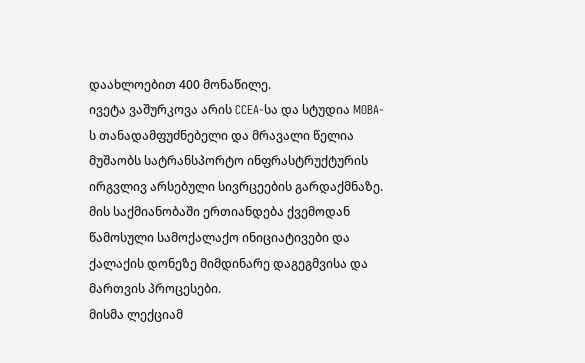დაახლოებით 400 მონაწილე.
ივეტა ვაშურკოვა არის CCEA-სა და სტუდია MOBA-ს თანადამფუძნებელი და მრავალი წელია მუშაობს სატრანსპორტო ინფრასტრუქტურის ირგვლივ არსებული სივრცეების გარდაქმნაზე. მის საქმიანობაში ერთიანდება ქვემოდან წამოსული სამოქალაქო ინიციატივები და ქალაქის დონეზე მიმდინარე დაგეგმვისა და მართვის პროცესები.
მისმა ლექციამ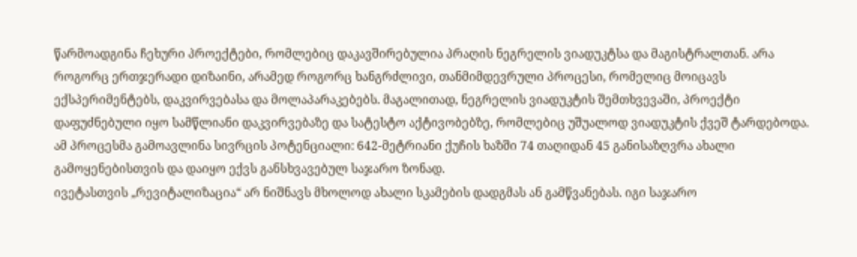წარმოადგინა ჩეხური პროექტები, რომლებიც დაკავშირებულია პრაღის ნეგრელის ვიადუკტსა და მაგისტრალთან. არა როგორც ერთჯერადი დიზაინი, არამედ როგორც ხანგრძლივი, თანმიმდევრული პროცესი, რომელიც მოიცავს ექსპერიმენტებს, დაკვირვებასა და მოლაპარაკებებს. მაგალითად, ნეგრელის ვიადუკტის შემთხვევაში, პროექტი დაფუძნებული იყო სამწლიანი დაკვირვებაზე და სატესტო აქტივობებზე, რომლებიც უშუალოდ ვიადუკტის ქვეშ ტარდებოდა. ამ პროცესმა გამოავლინა სივრცის პოტენციალი: 642-მეტრიანი ქუჩის ხაზში 74 თაღიდან 45 განისაზღვრა ახალი გამოყენებისთვის და დაიყო ექვს განსხვავებულ საჯარო ზონად.
ივეტასთვის „რევიტალიზაცია“ არ ნიშნავს მხოლოდ ახალი სკამების დადგმას ან გამწვანებას. იგი საჯარო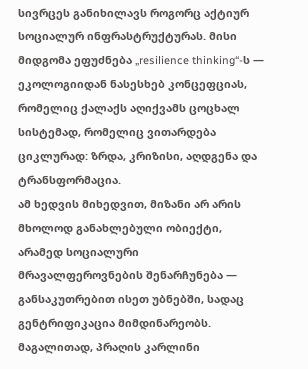სივრცეს განიხილავს როგორც აქტიურ სოციალურ ინფრასტრუქტურას. მისი მიდგომა ეფუძნება „resilience thinking“-ს — ეკოლოგიიდან ნასესხებ კონცეფციას, რომელიც ქალაქს აღიქვამს ცოცხალ სისტემად, რომელიც ვითარდება ციკლურად: ზრდა, კრიზისი, აღდგენა და ტრანსფორმაცია.
ამ ხედვის მიხედვით, მიზანი არ არის მხოლოდ განახლებული ობიექტი, არამედ სოციალური მრავალფეროვნების შენარჩუნება — განსაკუთრებით ისეთ უბნებში, სადაც გენტრიფიკაცია მიმდინარეობს. მაგალითად, პრაღის კარლინი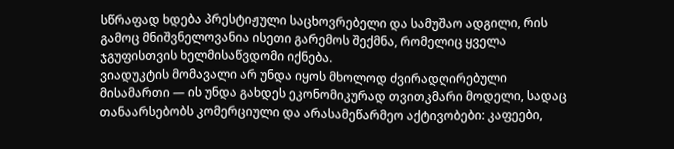სწრაფად ხდება პრესტიჟული საცხოვრებელი და სამუშაო ადგილი, რის გამოც მნიშვნელოვანია ისეთი გარემოს შექმნა, რომელიც ყველა ჯგუფისთვის ხელმისაწვდომი იქნება.
ვიადუკტის მომავალი არ უნდა იყოს მხოლოდ ძვირადღირებული მისამართი — ის უნდა გახდეს ეკონომიკურად თვითკმარი მოდელი, სადაც თანაარსებობს კომერციული და არასამეწარმეო აქტივობები: კაფეები,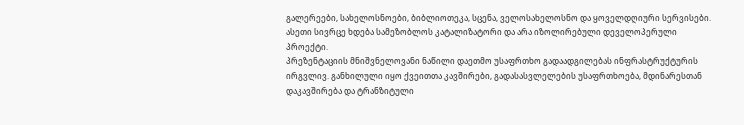გალერეები, სახელოსნოები, ბიბლიოთეკა, სცენა, ველოსახელოსნო და ყოველდღიური სერვისები. ასეთი სივრცე ხდება სამეზობლოს კატალიზატორი და არა იზოლირებული დეველოპერული პროექტი.
პრეზენტაციის მნიშვნელოვანი ნაწილი დაეთმო უსაფრთხო გადაადგილებას ინფრასტრუქტურის ირგვლივ. განხილული იყო ქვეითთა კავშირები, გადასასვლელების უსაფრთხოება, მდინარესთან დაკავშირება და ტრანზიტული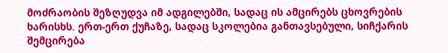მოძრაობის შეზღუდვა იმ ადგილებში, სადაც ის ამცირებს ცხოვრების ხარისხს. ერთ-ერთ ქუჩაზე, სადაც სკოლებია განთავსებული, სიჩქარის შემცირება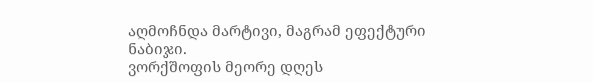აღმოჩნდა მარტივი, მაგრამ ეფექტური ნაბიჯი.
ვორქშოფის მეორე დღეს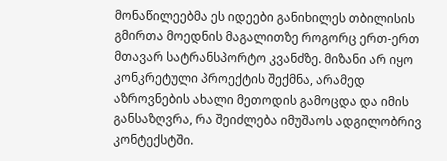მონაწილეებმა ეს იდეები განიხილეს თბილისის გმირთა მოედნის მაგალითზე როგორც ერთ-ერთ მთავარ სატრანსპორტო კვანძზე. მიზანი არ იყო კონკრეტული პროექტის შექმნა, არამედ აზროვნების ახალი მეთოდის გამოცდა და იმის განსაზღვრა, რა შეიძლება იმუშაოს ადგილობრივ კონტექსტში.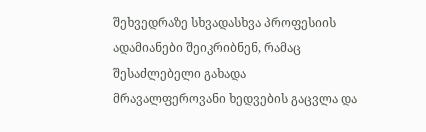შეხვედრაზე სხვადასხვა პროფესიის ადამიანები შეიკრიბნენ, რამაც შესაძლებელი გახადა მრავალფეროვანი ხედვების გაცვლა და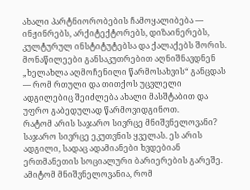ახალი პარტნიორობების ჩამოყალიბება — ინჟინრებს, არქიტექტორებს, დიზაინერებს, კულტურულ ინსტიტუტებსა და ქალაქებს შორის.
მონაწილეები განსაკუთრებით აღნიშნავდნენ „ხელახლა აღმოჩენილი წარმოსახვის“ განცდას — რომ რთული და თითქოს უცვლელი ადგილებიც შეიძლება ახალი მასშტაბით და უფრო გაბედულად წარმოვიდგინოთ.
რატომ არის საჯარო სივრცე მნიშვნელოვანი?
საჯარო სივრცე ეკუთვნის ყველას. ეს არის ადგილი, სადაც ადამიანები ხვდებიან ერთმანეთის სოციალური ბარიერების გარეშე. ამიტომ მნიშვნელოვანია, რომ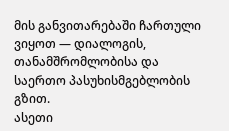მის განვითარებაში ჩართული ვიყოთ — დიალოგის, თანამშრომლობისა და საერთო პასუხისმგებლობის გზით.
ასეთი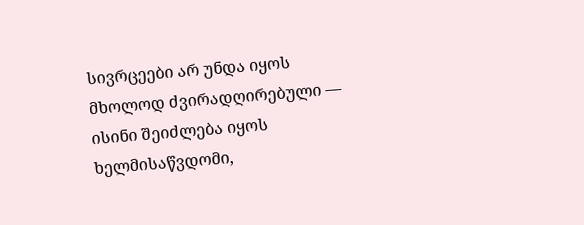სივრცეები არ უნდა იყოს მხოლოდ ძვირადღირებული — ისინი შეიძლება იყოს ხელმისაწვდომი,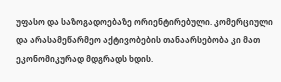უფასო და საზოგადოებაზე ორიენტირებული. კომერციული და არასამეწარმეო აქტივობების თანაარსებობა კი მათ ეკონომიკურად მდგრადს ხდის.